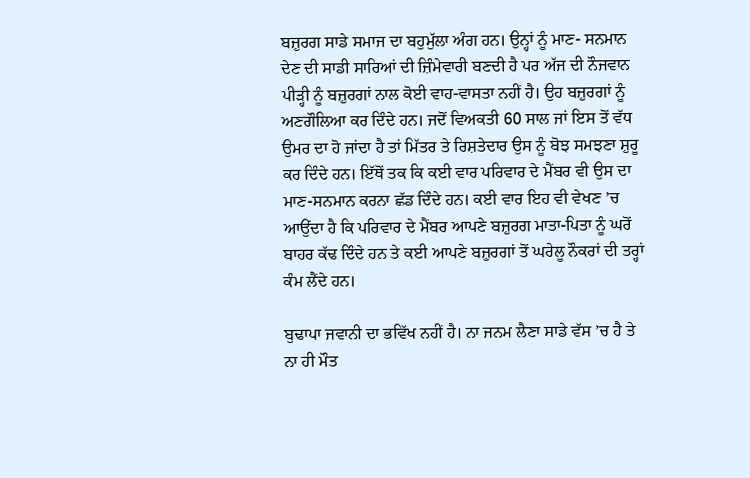ਬਜ਼ੁਰਗ ਸਾਡੇ ਸਮਾਜ ਦਾ ਬਹੁਮੁੱਲਾ ਅੰਗ ਹਨ। ਉਨ੍ਹਾਂ ਨੂੰ ਮਾਣ- ਸਨਮਾਨ ਦੇਣ ਦੀ ਸਾਡੀ ਸਾਰਿਆਂ ਦੀ ਜ਼ਿੰਮੇਵਾਰੀ ਬਣਦੀ ਹੈ ਪਰ ਅੱਜ ਦੀ ਨੌਜਵਾਨ ਪੀੜ੍ਹੀ ਨੂੰ ਬਜ਼ੁਰਗਾਂ ਨਾਲ ਕੋਈ ਵਾਹ-ਵਾਸਤਾ ਨਹੀਂ ਹੈ। ਉਹ ਬਜ਼ੁਰਗਾਂ ਨੂੰ ਅਣਗੌਲਿਆ ਕਰ ਦਿੰਦੇ ਹਨ। ਜਦੋਂ ਵਿਅਕਤੀ 60 ਸਾਲ ਜਾਂ ਇਸ ਤੋਂ ਵੱਧ ਉਮਰ ਦਾ ਹੋ ਜਾਂਦਾ ਹੈ ਤਾਂ ਮਿੱਤਰ ਤੇ ਰਿਸ਼ਤੇਦਾਰ ਉਸ ਨੂੰ ਬੋਝ ਸਮਝਣਾ ਸ਼ੁਰੂ ਕਰ ਦਿੰਦੇ ਹਨ। ਇੱਥੋਂ ਤਕ ਕਿ ਕਈ ਵਾਰ ਪਰਿਵਾਰ ਦੇ ਮੈਂਬਰ ਵੀ ਉਸ ਦਾ ਮਾਣ-ਸਨਮਾਨ ਕਰਨਾ ਛੱਡ ਦਿੰਦੇ ਹਨ। ਕਈ ਵਾਰ ਇਹ ਵੀ ਵੇਖਣ ’ਚ ਆਉਂਦਾ ਹੈ ਕਿ ਪਰਿਵਾਰ ਦੇ ਮੈਂਬਰ ਆਪਣੇ ਬਜ਼ੁਰਗ ਮਾਤਾ-ਪਿਤਾ ਨੂੰ ਘਰੋਂ ਬਾਹਰ ਕੱਢ ਦਿੰਦੇ ਹਨ ਤੇ ਕਈ ਆਪਣੇ ਬਜ਼ੁਰਗਾਂ ਤੋਂ ਘਰੇਲੂ ਨੌਕਰਾਂ ਦੀ ਤਰ੍ਹਾਂ ਕੰਮ ਲੈਂਦੇ ਹਨ।

ਬੁਢਾਪਾ ਜਵਾਨੀ ਦਾ ਭਵਿੱਖ ਨਹੀਂ ਹੈ। ਨਾ ਜਨਮ ਲੈਣਾ ਸਾਡੇ ਵੱਸ ’ਚ ਹੈ ਤੇ ਨਾ ਹੀ ਮੌਤ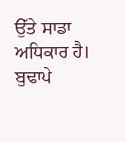ਉੱਤੇ ਸਾਡਾ ਅਧਿਕਾਰ ਹੈ। ਬੁਢਾਪੇ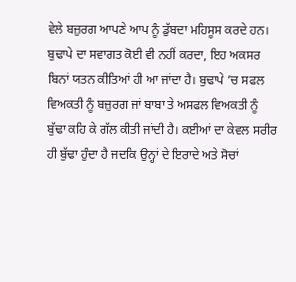ਵੇਲੇ ਬਜ਼ੁਰਗ ਆਪਣੇ ਆਪ ਨੂੰ ਡੁੱਬਦਾ ਮਹਿਸੂਸ ਕਰਦੇ ਹਨ। ਬੁਢਾਪੇ ਦਾ ਸਵਾਗਤ ਕੋਈ ਵੀ ਨਹੀਂ ਕਰਦਾ, ਇਹ ਅਕਸਰ ਬਿਨਾਂ ਯਤਨ ਕੀਤਿਆਂ ਹੀ ਆ ਜਾਂਦਾ ਹੈ। ਬੁਢਾਪੇ ’ਚ ਸਫਲ ਵਿਅਕਤੀ ਨੂੰ ਬਜ਼ੁਰਗ ਜਾਂ ਬਾਬਾ ਤੇ ਅਸਫਲ ਵਿਅਕਤੀ ਨੂੰ ਬੁੱਢਾ ਕਹਿ ਕੇ ਗੱਲ ਕੀਤੀ ਜਾਂਦੀ ਹੈ। ਕਈਆਂ ਦਾ ਕੇਵਲ ਸਰੀਰ ਹੀ ਬੁੱਢਾ ਹੁੰਦਾ ਹੈ ਜਦਕਿ ਉਨ੍ਹਾਂ ਦੇ ਇਰਾਦੇ ਅਤੇ ਸੋਚਾਂ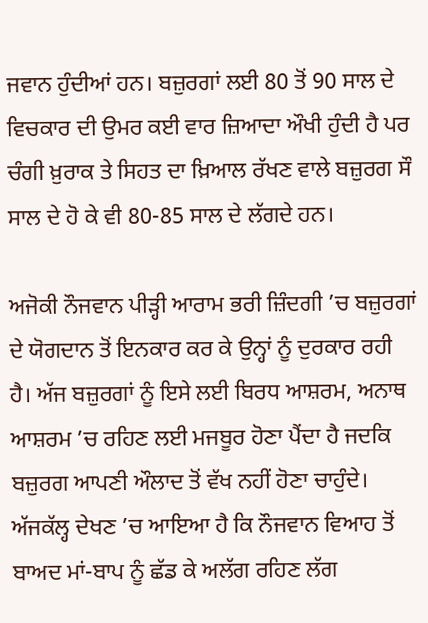ਜਵਾਨ ਹੁੰਦੀਆਂ ਹਨ। ਬਜ਼ੁਰਗਾਂ ਲਈ 80 ਤੋਂ 90 ਸਾਲ ਦੇ ਵਿਚਕਾਰ ਦੀ ਉਮਰ ਕਈ ਵਾਰ ਜ਼ਿਆਦਾ ਔਖੀ ਹੁੰਦੀ ਹੈ ਪਰ ਚੰਗੀ ਖ਼ੁਰਾਕ ਤੇ ਸਿਹਤ ਦਾ ਖ਼ਿਆਲ ਰੱਖਣ ਵਾਲੇ ਬਜ਼ੁਰਗ ਸੌ ਸਾਲ ਦੇ ਹੋ ਕੇ ਵੀ 80-85 ਸਾਲ ਦੇ ਲੱਗਦੇ ਹਨ।

ਅਜੋਕੀ ਨੌਜਵਾਨ ਪੀੜ੍ਹੀ ਆਰਾਮ ਭਰੀ ਜ਼ਿੰਦਗੀ ’ਚ ਬਜ਼ੁਰਗਾਂ ਦੇ ਯੋਗਦਾਨ ਤੋਂ ਇਨਕਾਰ ਕਰ ਕੇ ਉਨ੍ਹਾਂ ਨੂੰ ਦੁਰਕਾਰ ਰਹੀ ਹੈ। ਅੱਜ ਬਜ਼ੁਰਗਾਂ ਨੂੰ ਇਸੇ ਲਈ ਬਿਰਧ ਆਸ਼ਰਮ, ਅਨਾਥ ਆਸ਼ਰਮ ’ਚ ਰਹਿਣ ਲਈ ਮਜਬੂਰ ਹੋਣਾ ਪੈਂਦਾ ਹੈ ਜਦਕਿ ਬਜ਼ੁਰਗ ਆਪਣੀ ਔਲਾਦ ਤੋਂ ਵੱਖ ਨਹੀਂ ਹੋਣਾ ਚਾਹੁੰਦੇ। ਅੱਜਕੱਲ੍ਹ ਦੇਖਣ ’ਚ ਆਇਆ ਹੈ ਕਿ ਨੌਜਵਾਨ ਵਿਆਹ ਤੋਂ ਬਾਅਦ ਮਾਂ-ਬਾਪ ਨੂੰ ਛੱਡ ਕੇ ਅਲੱਗ ਰਹਿਣ ਲੱਗ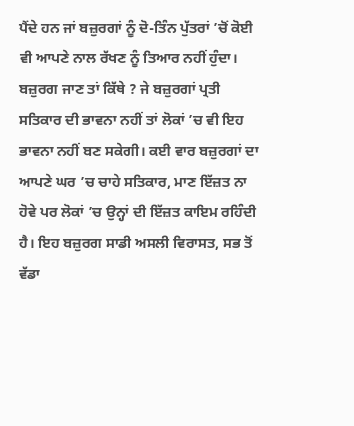ਪੈਂਦੇ ਹਨ ਜਾਂ ਬਜ਼ੁਰਗਾਂ ਨੂੰ ਦੋ-ਤਿੰਨ ਪੁੱਤਰਾਂ ’ਚੋਂ ਕੋਈ ਵੀ ਆਪਣੇ ਨਾਲ ਰੱਖਣ ਨੂੰ ਤਿਆਰ ਨਹੀਂ ਹੁੰਦਾ। ਬਜ਼ੁਰਗ ਜਾਣ ਤਾਂ ਕਿੱਥੇ ? ਜੇ ਬਜ਼ੁਰਗਾਂ ਪ੍ਰਤੀ ਸਤਿਕਾਰ ਦੀ ਭਾਵਨਾ ਨਹੀਂ ਤਾਂ ਲੋਕਾਂ ’ਚ ਵੀ ਇਹ ਭਾਵਨਾ ਨਹੀਂ ਬਣ ਸਕੇਗੀ। ਕਈ ਵਾਰ ਬਜ਼ੁਰਗਾਂ ਦਾ ਆਪਣੇ ਘਰ ’ਚ ਚਾਹੇ ਸਤਿਕਾਰ, ਮਾਣ ਇੱਜ਼ਤ ਨਾ ਹੋਵੇ ਪਰ ਲੋਕਾਂ ’ਚ ਉਨ੍ਹਾਂ ਦੀ ਇੱਜ਼ਤ ਕਾਇਮ ਰਹਿੰਦੀ ਹੈ। ਇਹ ਬਜ਼ੁਰਗ ਸਾਡੀ ਅਸਲੀ ਵਿਰਾਸਤ, ਸਭ ਤੋਂ ਵੱਡਾ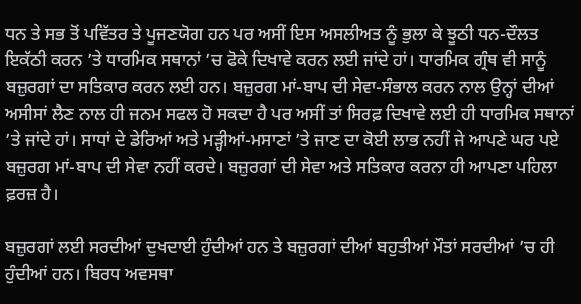ਧਨ ਤੇ ਸਭ ਤੋਂ ਪਵਿੱਤਰ ਤੇ ਪੂਜਣਯੋਗ ਹਨ ਪਰ ਅਸੀਂ ਇਸ ਅਸਲੀਅਤ ਨੂੰ ਭੁਲਾ ਕੇ ਝੂਠੀ ਧਨ-ਦੌਲਤ ਇਕੱਠੀ ਕਰਨ ’ਤੇ ਧਾਰਮਿਕ ਸਥਾਨਾਂ ’ਚ ਫੋਕੇ ਦਿਖਾਵੇ ਕਰਨ ਲਈ ਜਾਂਦੇ ਹਾਂ। ਧਾਰਮਿਕ ਗ੍ਰੰਥ ਵੀ ਸਾਨੂੰ ਬਜ਼ੁਰਗਾਂ ਦਾ ਸਤਿਕਾਰ ਕਰਨ ਲਈ ਹਨ। ਬਜ਼ੁਰਗ ਮਾਂ-ਬਾਪ ਦੀ ਸੇਵਾ-ਸੰਭਾਲ ਕਰਨ ਨਾਲ ਉਨ੍ਹਾਂ ਦੀਆਂ ਅਸੀਸਾਂ ਲੈਣ ਨਾਲ ਹੀ ਜਨਮ ਸਫਲ ਹੋ ਸਕਦਾ ਹੈ ਪਰ ਅਸੀਂ ਤਾਂ ਸਿਰਫ਼ ਦਿਖਾਵੇ ਲਈ ਹੀ ਧਾਰਮਿਕ ਸਥਾਨਾਂ ’ਤੇ ਜਾਂਦੇ ਹਾਂ। ਸਾਧਾਂ ਦੇ ਡੇਰਿਆਂ ਅਤੇ ਮੜ੍ਹੀਆਂ-ਮਸਾਣਾਂ ’ਤੇ ਜਾਣ ਦਾ ਕੋਈ ਲਾਭ ਨਹੀਂ ਜੇ ਆਪਣੇ ਘਰ ਪਏ ਬਜ਼ੁਰਗ ਮਾਂ-ਬਾਪ ਦੀ ਸੇਵਾ ਨਹੀਂ ਕਰਦੇ। ਬਜ਼ੁਰਗਾਂ ਦੀ ਸੇਵਾ ਅਤੇ ਸਤਿਕਾਰ ਕਰਨਾ ਹੀ ਆਪਣਾ ਪਹਿਲਾ ਫ਼ਰਜ਼ ਹੈ।

ਬਜ਼ੁਰਗਾਂ ਲਈ ਸਰਦੀਆਂ ਦੁਖਦਾਈ ਹੁੰਦੀਆਂ ਹਨ ਤੇ ਬਜ਼ੁਰਗਾਂ ਦੀਆਂ ਬਹੁਤੀਆਂ ਮੌਤਾਂ ਸਰਦੀਆਂ ’ਚ ਹੀ ਹੁੰਦੀਆਂ ਹਨ। ਬਿਰਧ ਅਵਸਥਾ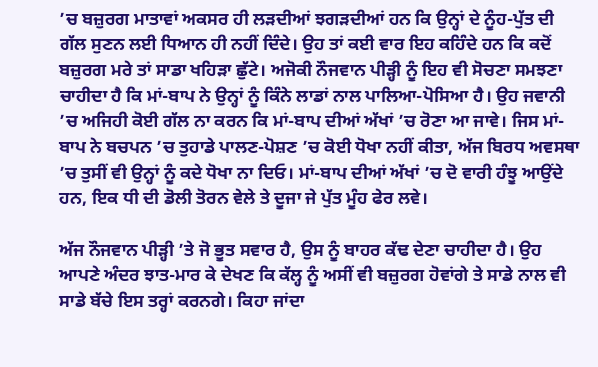’ਚ ਬਜ਼ੁਰਗ ਮਾਤਾਵਾਂ ਅਕਸਰ ਹੀ ਲੜਦੀਆਂ ਝਗੜਦੀਆਂ ਹਨ ਕਿ ਉਨ੍ਹਾਂ ਦੇ ਨੂੰਹ-ਪੁੱਤ ਦੀ ਗੱਲ ਸੁਣਨ ਲਈ ਧਿਆਨ ਹੀ ਨਹੀਂ ਦਿੰਦੇ। ਉਹ ਤਾਂ ਕਈ ਵਾਰ ਇਹ ਕਹਿੰਦੇ ਹਨ ਕਿ ਕਦੋਂ ਬਜ਼ੁਰਗ ਮਰੇ ਤਾਂ ਸਾਡਾ ਖਹਿੜਾ ਛੁੱਟੇ। ਅਜੋਕੀ ਨੌਜਵਾਨ ਪੀੜ੍ਹੀ ਨੂੰ ਇਹ ਵੀ ਸੋਚਣਾ ਸਮਝਣਾ ਚਾਹੀਦਾ ਹੈ ਕਿ ਮਾਂ-ਬਾਪ ਨੇ ਉਨ੍ਹਾਂ ਨੂੰ ਕਿੰਨੇ ਲਾਡਾਂ ਨਾਲ ਪਾਲਿਆ-ਪੋਸਿਆ ਹੈ। ਉਹ ਜਵਾਨੀ ’ਚ ਅਜਿਹੀ ਕੋਈ ਗੱਲ ਨਾ ਕਰਨ ਕਿ ਮਾਂ-ਬਾਪ ਦੀਆਂ ਅੱਖਾਂ ’ਚ ਰੋਣਾ ਆ ਜਾਵੇ। ਜਿਸ ਮਾਂ-ਬਾਪ ਨੇ ਬਚਪਨ ’ਚ ਤੁਹਾਡੇ ਪਾਲਣ-ਪੋਸ਼ਣ ’ਚ ਕੋਈ ਧੋਖਾ ਨਹੀਂ ਕੀਤਾ, ਅੱਜ ਬਿਰਧ ਅਵਸਥਾ ’ਚ ਤੁਸੀਂ ਵੀ ਉਨ੍ਹਾਂ ਨੂੰ ਕਦੇ ਧੋਖਾ ਨਾ ਦਿਓ। ਮਾਂ-ਬਾਪ ਦੀਆਂ ਅੱਖਾਂ ’ਚ ਦੋ ਵਾਰੀ ਹੰਝੂ ਆਉਂਦੇ ਹਨ, ਇਕ ਧੀ ਦੀ ਡੋਲੀ ਤੋਰਨ ਵੇਲੇ ਤੇ ਦੂਜਾ ਜੇ ਪੁੱਤ ਮੂੰਹ ਫੇਰ ਲਵੇ।

ਅੱਜ ਨੌਜਵਾਨ ਪੀੜ੍ਹੀ ’ਤੇ ਜੋ ਭੂਤ ਸਵਾਰ ਹੈ, ਉਸ ਨੂੰ ਬਾਹਰ ਕੱਢ ਦੇਣਾ ਚਾਹੀਦਾ ਹੈ। ਉਹ ਆਪਣੇ ਅੰਦਰ ਝਾਤ-ਮਾਰ ਕੇ ਦੇਖਣ ਕਿ ਕੱਲ੍ਹ ਨੂੰ ਅਸੀਂ ਵੀ ਬਜ਼ੁਰਗ ਹੋਵਾਂਗੇ ਤੇ ਸਾਡੇ ਨਾਲ ਵੀ ਸਾਡੇ ਬੱਚੇ ਇਸ ਤਰ੍ਹਾਂ ਕਰਨਗੇ। ਕਿਹਾ ਜਾਂਦਾ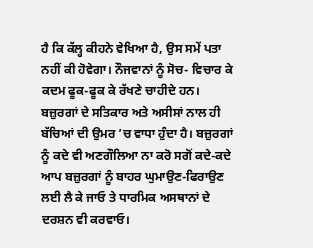ਹੈ ਕਿ ਕੱਲ੍ਹ ਕੀਹਨੇ ਵੇਖਿਆ ਹੈ, ਉਸ ਸਮੇਂ ਪਤਾ ਨਹੀਂ ਕੀ ਹੋਵੇਗਾ। ਨੌਜਵਾਨਾਂ ਨੂੰ ਸੋਚ- ਵਿਚਾਰ ਕੇ ਕਦਮ ਫੂਕ-ਫੂਕ ਕੇ ਰੱਖਣੇ ਚਾਹੀਦੇ ਹਨ। ਬਜ਼ੁਰਗਾਂ ਦੇ ਸਤਿਕਾਰ ਅਤੇ ਅਸੀਸਾਂ ਨਾਲ ਹੀ ਬੱਚਿਆਂ ਦੀ ਉਮਰ ’ਚ ਵਾਧਾ ਹੁੰਦਾ ਹੈ। ਬਜ਼ੁਰਗਾਂ ਨੂੰ ਕਦੇ ਵੀ ਅਣਗੌਲਿਆ ਨਾ ਕਰੋ ਸਗੋਂ ਕਦੇ-ਕਦੇ ਆਪ ਬਜ਼ੁਰਗਾਂ ਨੂੰ ਬਾਹਰ ਘੁਮਾਉਣ-ਫਿਰਾਉਣ ਲਈ ਲੈ ਕੇ ਜਾਓ ਤੇ ਧਾਰਮਿਕ ਅਸਥਾਨਾਂ ਦੇ ਦਰਸ਼ਨ ਵੀ ਕਰਵਾਓ।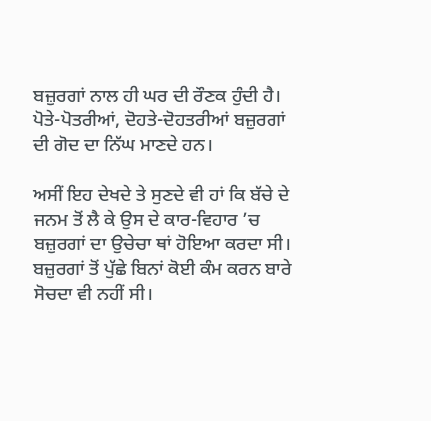ਬਜ਼ੁਰਗਾਂ ਨਾਲ ਹੀ ਘਰ ਦੀ ਰੌਣਕ ਹੁੰਦੀ ਹੈ। ਪੋਤੇ-ਪੋਤਰੀਆਂ, ਦੋਹਤੇ-ਦੋਹਤਰੀਆਂ ਬਜ਼ੁਰਗਾਂ ਦੀ ਗੋਦ ਦਾ ਨਿੱਘ ਮਾਣਦੇ ਹਨ।

ਅਸੀਂ ਇਹ ਦੇਖਦੇ ਤੇ ਸੁਣਦੇ ਵੀ ਹਾਂ ਕਿ ਬੱਚੇ ਦੇ ਜਨਮ ਤੋਂ ਲੈ ਕੇ ਉਸ ਦੇ ਕਾਰ-ਵਿਹਾਰ ’ਚ ਬਜ਼ੁਰਗਾਂ ਦਾ ਉਚੇਚਾ ਥਾਂ ਹੋਇਆ ਕਰਦਾ ਸੀ। ਬਜ਼ੁਰਗਾਂ ਤੋਂ ਪੁੱਛੇ ਬਿਨਾਂ ਕੋਈ ਕੰਮ ਕਰਨ ਬਾਰੇ ਸੋਚਦਾ ਵੀ ਨਹੀਂ ਸੀ।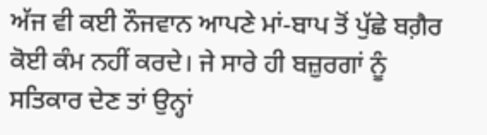ਅੱਜ ਵੀ ਕਈ ਨੌਜਵਾਨ ਆਪਣੇ ਮਾਂ-ਬਾਪ ਤੋਂ ਪੁੱਛੇ ਬਗ਼ੈਰ ਕੋਈ ਕੰਮ ਨਹੀਂ ਕਰਦੇ। ਜੇ ਸਾਰੇ ਹੀ ਬਜ਼ੁਰਗਾਂ ਨੂੰ ਸਤਿਕਾਰ ਦੇਣ ਤਾਂ ਉਨ੍ਹਾਂ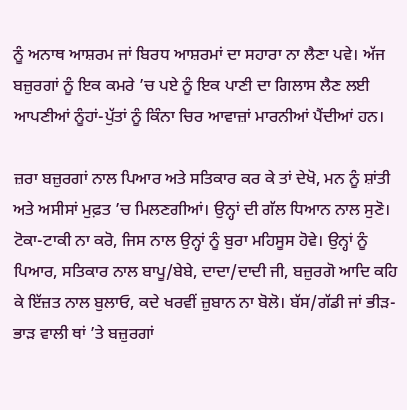ਨੂੰ ਅਨਾਥ ਆਸ਼ਰਮ ਜਾਂ ਬਿਰਧ ਆਸ਼ਰਮਾਂ ਦਾ ਸਹਾਰਾ ਨਾ ਲੈਣਾ ਪਵੇ। ਅੱਜ ਬਜ਼ੁਰਗਾਂ ਨੂੰ ਇਕ ਕਮਰੇ ’ਚ ਪਏ ਨੂੰ ਇਕ ਪਾਣੀ ਦਾ ਗਿਲਾਸ ਲੈਣ ਲਈ ਆਪਣੀਆਂ ਨੂੰਹਾਂ-ਪੁੱਤਾਂ ਨੂੰ ਕਿੰਨਾ ਚਿਰ ਆਵਾਜ਼ਾਂ ਮਾਰਨੀਆਂ ਪੈਂਦੀਆਂ ਹਨ।

ਜ਼ਰਾ ਬਜ਼ੁਰਗਾਂ ਨਾਲ ਪਿਆਰ ਅਤੇ ਸਤਿਕਾਰ ਕਰ ਕੇ ਤਾਂ ਦੇਖੋ, ਮਨ ਨੂੰ ਸ਼ਾਂਤੀ ਅਤੇ ਅਸੀਸਾਂ ਮੁਫ਼ਤ ’ਚ ਮਿਲਣਗੀਆਂ। ਉਨ੍ਹਾਂ ਦੀ ਗੱਲ ਧਿਆਨ ਨਾਲ ਸੁਣੋ। ਟੋਕਾ-ਟਾਕੀ ਨਾ ਕਰੋ, ਜਿਸ ਨਾਲ ਉਨ੍ਹਾਂ ਨੂੰ ਬੁਰਾ ਮਹਿਸੂਸ ਹੋਵੇ। ਉਨ੍ਹਾਂ ਨੂੰ ਪਿਆਰ, ਸਤਿਕਾਰ ਨਾਲ ਬਾਪੂ/ਬੇਬੇ, ਦਾਦਾ/ਦਾਦੀ ਜੀ, ਬਜ਼ੁਰਗੋ ਆਦਿ ਕਹਿ ਕੇ ਇੱਜ਼ਤ ਨਾਲ ਬੁਲਾਓ, ਕਦੇ ਖਰਵੀਂ ਜ਼ੁਬਾਨ ਨਾ ਬੋਲੋ। ਬੱਸ/ਗੱਡੀ ਜਾਂ ਭੀੜ-ਭਾੜ ਵਾਲੀ ਥਾਂ ’ਤੇ ਬਜ਼ੁਰਗਾਂ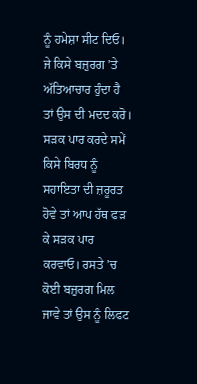ਨੂੰ ਹਮੇਸ਼ਾ ਸੀਟ ਦਿਓ। ਜੇ ਕਿਸੇ ਬਜ਼ੁਰਗ ’ਤੇ ਅੱਤਿਆਚਾਰ ਹੁੰਦਾ ਹੈ ਤਾਂ ਉਸ ਦੀ ਮਦਦ ਕਰੋ। ਸੜਕ ਪਾਰ ਕਰਦੇ ਸਮੇਂ ਕਿਸੇ ਬਿਰਧ ਨੂੰ ਸਹਾਇਤਾ ਦੀ ਜ਼ਰੂਰਤ ਹੋਵੇ ਤਾਂ ਆਪ ਹੱਥ ਫੜ ਕੇ ਸੜਕ ਪਾਰ ਕਰਵਾਓ। ਰਸਤੇ ’ਚ ਕੋਈ ਬਜ਼ੁਰਗ ਮਿਲ ਜਾਵੇ ਤਾਂ ਉਸ ਨੂੰ ਲਿਫਟ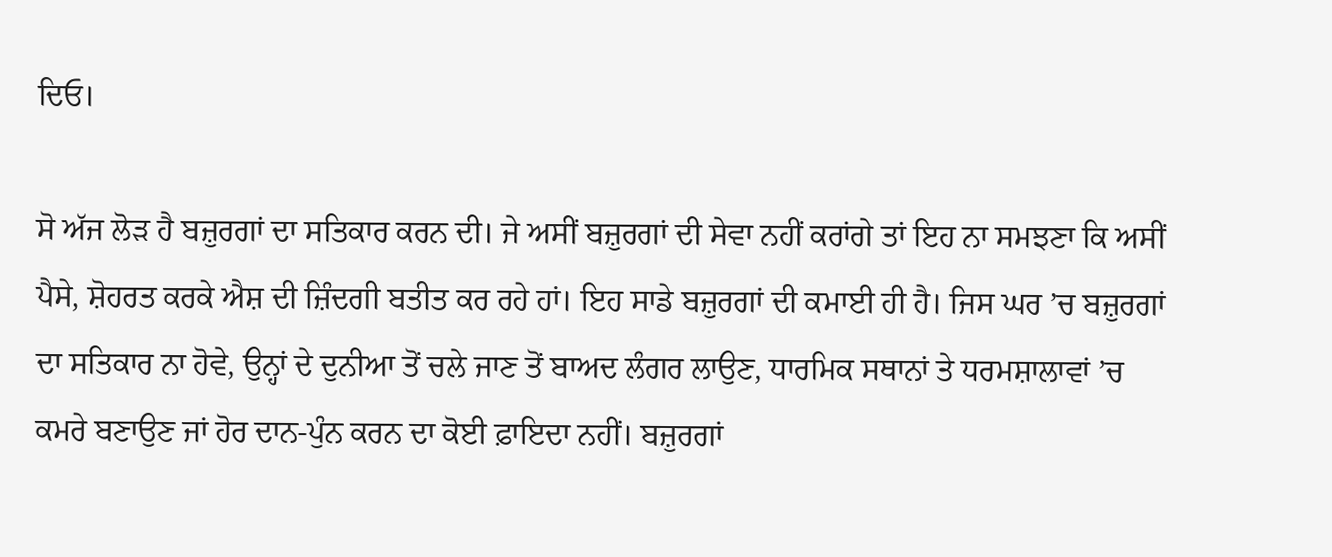ਦਿਓ।

ਸੋ ਅੱਜ ਲੋੜ ਹੈ ਬਜ਼ੁਰਗਾਂ ਦਾ ਸਤਿਕਾਰ ਕਰਨ ਦੀ। ਜੇ ਅਸੀਂ ਬਜ਼ੁਰਗਾਂ ਦੀ ਸੇਵਾ ਨਹੀਂ ਕਰਾਂਗੇ ਤਾਂ ਇਹ ਨਾ ਸਮਝਣਾ ਕਿ ਅਸੀਂ ਪੈਸੇ, ਸ਼ੋਹਰਤ ਕਰਕੇ ਐਸ਼ ਦੀ ਜ਼ਿੰਦਗੀ ਬਤੀਤ ਕਰ ਰਹੇ ਹਾਂ। ਇਹ ਸਾਡੇ ਬਜ਼ੁਰਗਾਂ ਦੀ ਕਮਾਈ ਹੀ ਹੈ। ਜਿਸ ਘਰ ’ਚ ਬਜ਼ੁਰਗਾਂ ਦਾ ਸਤਿਕਾਰ ਨਾ ਹੋਵੇ, ਉਨ੍ਹਾਂ ਦੇ ਦੁਨੀਆ ਤੋਂ ਚਲੇ ਜਾਣ ਤੋਂ ਬਾਅਦ ਲੰਗਰ ਲਾਉਣ, ਧਾਰਮਿਕ ਸਥਾਨਾਂ ਤੇ ਧਰਮਸ਼ਾਲਾਵਾਂ ’ਚ ਕਮਰੇ ਬਣਾਉਣ ਜਾਂ ਹੋਰ ਦਾਨ-ਪੁੰਨ ਕਰਨ ਦਾ ਕੋਈ ਫ਼ਾਇਦਾ ਨਹੀਂ। ਬਜ਼ੁਰਗਾਂ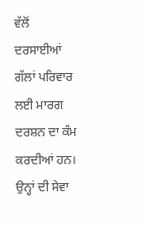ਵੱਲੋਂ ਦਰਸਾਈਆਂ ਗੱਲਾਂ ਪਰਿਵਾਰ ਲਈ ਮਾਰਗ ਦਰਸ਼ਨ ਦਾ ਕੰਮ ਕਰਦੀਆਂ ਹਨ। ਉਨ੍ਹਾਂ ਦੀ ਸੇਵਾ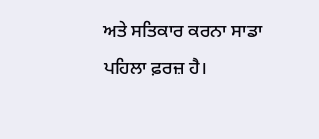ਅਤੇ ਸਤਿਕਾਰ ਕਰਨਾ ਸਾਡਾ ਪਹਿਲਾ ਫ਼ਰਜ਼ ਹੈ।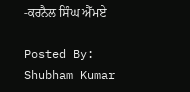-ਕਰਨੈਲ ਸਿੰਘ ਐੱਮਏ

Posted By: Shubham Kumar